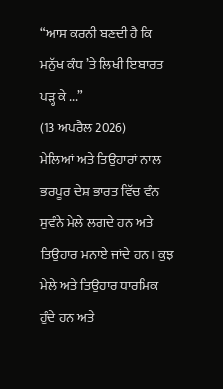“ਆਸ ਕਰਨੀ ਬਣਦੀ ਹੈ ਕਿ ਮਨੁੱਖ ਕੰਧ ’ਤੇ ਲਿਖੀ ਇਬਾਰਤ ਪੜ੍ਹ ਕੇ ...”
(13 ਅਪਰੈਲ 2026)
ਮੇਲਿਆਂ ਅਤੇ ਤਿਉਹਾਰਾਂ ਨਾਲ ਭਰਪੂਰ ਦੇਸ਼ ਭਾਰਤ ਵਿੱਚ ਵੰਨ ਸੁਵੰਨੇ ਮੇਲੇ ਲਗਦੇ ਹਨ ਅਤੇ ਤਿਉਹਾਰ ਮਨਾਏ ਜਾਂਦੇ ਹਨ। ਕੁਝ ਮੇਲੇ ਅਤੇ ਤਿਉਹਾਰ ਧਾਰਮਿਕ ਹੁੰਦੇ ਹਨ ਅਤੇ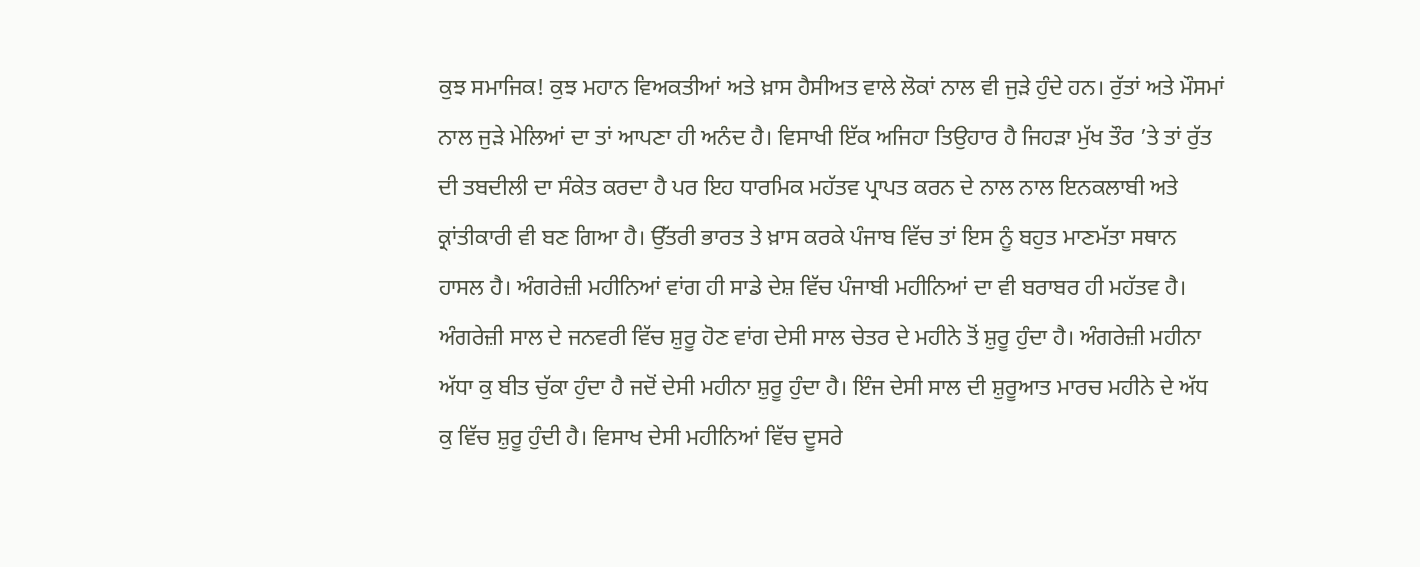ਕੁਝ ਸਮਾਜਿਕ! ਕੁਝ ਮਹਾਨ ਵਿਅਕਤੀਆਂ ਅਤੇ ਖ਼ਾਸ ਹੈਸੀਅਤ ਵਾਲੇ ਲੋਕਾਂ ਨਾਲ ਵੀ ਜੁੜੇ ਹੁੰਦੇ ਹਨ। ਰੁੱਤਾਂ ਅਤੇ ਮੌਸਮਾਂ ਨਾਲ ਜੁੜੇ ਮੇਲਿਆਂ ਦਾ ਤਾਂ ਆਪਣਾ ਹੀ ਅਨੰਦ ਹੈ। ਵਿਸਾਖੀ ਇੱਕ ਅਜਿਹਾ ਤਿਉਹਾਰ ਹੈ ਜਿਹੜਾ ਮੁੱਖ ਤੌਰ ’ਤੇ ਤਾਂ ਰੁੱਤ ਦੀ ਤਬਦੀਲੀ ਦਾ ਸੰਕੇਤ ਕਰਦਾ ਹੈ ਪਰ ਇਹ ਧਾਰਮਿਕ ਮਹੱਤਵ ਪ੍ਰਾਪਤ ਕਰਨ ਦੇ ਨਾਲ ਨਾਲ ਇਨਕਲਾਬੀ ਅਤੇ ਕ੍ਰਾਂਤੀਕਾਰੀ ਵੀ ਬਣ ਗਿਆ ਹੈ। ਉੱਤਰੀ ਭਾਰਤ ਤੇ ਖ਼ਾਸ ਕਰਕੇ ਪੰਜਾਬ ਵਿੱਚ ਤਾਂ ਇਸ ਨੂੰ ਬਹੁਤ ਮਾਣਮੱਤਾ ਸਥਾਨ ਹਾਸਲ ਹੈ। ਅੰਗਰੇਜ਼ੀ ਮਹੀਨਿਆਂ ਵਾਂਗ ਹੀ ਸਾਡੇ ਦੇਸ਼ ਵਿੱਚ ਪੰਜਾਬੀ ਮਹੀਨਿਆਂ ਦਾ ਵੀ ਬਰਾਬਰ ਹੀ ਮਹੱਤਵ ਹੈ। ਅੰਗਰੇਜ਼ੀ ਸਾਲ ਦੇ ਜਨਵਰੀ ਵਿੱਚ ਸ਼ੁਰੂ ਹੋਣ ਵਾਂਗ ਦੇਸੀ ਸਾਲ ਚੇਤਰ ਦੇ ਮਹੀਨੇ ਤੋਂ ਸ਼ੁਰੂ ਹੁੰਦਾ ਹੈ। ਅੰਗਰੇਜ਼ੀ ਮਹੀਨਾ ਅੱਧਾ ਕੁ ਬੀਤ ਚੁੱਕਾ ਹੁੰਦਾ ਹੈ ਜਦੋਂ ਦੇਸੀ ਮਹੀਨਾ ਸ਼ੁਰੂ ਹੁੰਦਾ ਹੈ। ਇੰਜ ਦੇਸੀ ਸਾਲ ਦੀ ਸ਼ੁਰੂਆਤ ਮਾਰਚ ਮਹੀਨੇ ਦੇ ਅੱਧ ਕੁ ਵਿੱਚ ਸ਼ੁਰੂ ਹੁੰਦੀ ਹੈ। ਵਿਸਾਖ ਦੇਸੀ ਮਹੀਨਿਆਂ ਵਿੱਚ ਦੂਸਰੇ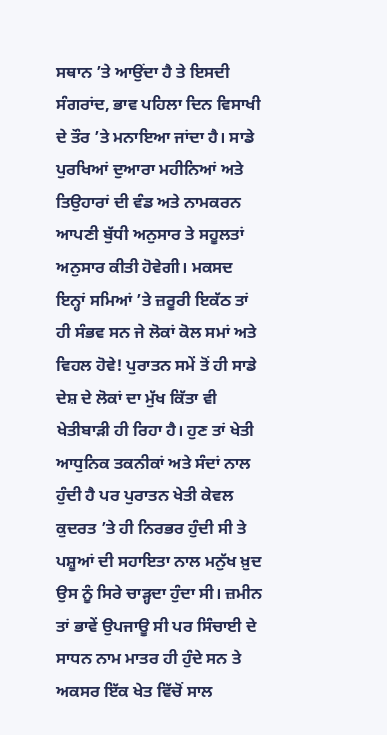ਸਥਾਨ ’ਤੇ ਆਉਂਦਾ ਹੈ ਤੇ ਇਸਦੀ ਸੰਗਰਾਂਦ, ਭਾਵ ਪਹਿਲਾ ਦਿਨ ਵਿਸਾਖੀ ਦੇ ਤੌਰ ’ਤੇ ਮਨਾਇਆ ਜਾਂਦਾ ਹੈ। ਸਾਡੇ ਪੁਰਖਿਆਂ ਦੁਆਰਾ ਮਹੀਨਿਆਂ ਅਤੇ ਤਿਉਹਾਰਾਂ ਦੀ ਵੰਡ ਅਤੇ ਨਾਮਕਰਨ ਆਪਣੀ ਬੁੱਧੀ ਅਨੁਸਾਰ ਤੇ ਸਹੂਲਤਾਂ ਅਨੁਸਾਰ ਕੀਤੀ ਹੋਵੇਗੀ। ਮਕਸਦ ਇਨ੍ਹਾਂ ਸਮਿਆਂ ’ਤੇ ਜ਼ਰੂਰੀ ਇਕੱਠ ਤਾਂ ਹੀ ਸੰਭਵ ਸਨ ਜੇ ਲੋਕਾਂ ਕੋਲ ਸਮਾਂ ਅਤੇ ਵਿਹਲ ਹੋਵੇ! ਪੁਰਾਤਨ ਸਮੇਂ ਤੋਂ ਹੀ ਸਾਡੇ ਦੇਸ਼ ਦੇ ਲੋਕਾਂ ਦਾ ਮੁੱਖ ਕਿੱਤਾ ਵੀ ਖੇਤੀਬਾੜੀ ਹੀ ਰਿਹਾ ਹੈ। ਹੁਣ ਤਾਂ ਖੇਤੀ ਆਧੁਨਿਕ ਤਕਨੀਕਾਂ ਅਤੇ ਸੰਦਾਂ ਨਾਲ ਹੁੰਦੀ ਹੈ ਪਰ ਪੁਰਾਤਨ ਖੇਤੀ ਕੇਵਲ ਕੁਦਰਤ ’ਤੇ ਹੀ ਨਿਰਭਰ ਹੁੰਦੀ ਸੀ ਤੇ ਪਸ਼ੂਆਂ ਦੀ ਸਹਾਇਤਾ ਨਾਲ ਮਨੁੱਖ ਖ਼ੁਦ ਉਸ ਨੂੰ ਸਿਰੇ ਚਾੜ੍ਹਦਾ ਹੁੰਦਾ ਸੀ। ਜ਼ਮੀਨ ਤਾਂ ਭਾਵੇਂ ਉਪਜਾਊ ਸੀ ਪਰ ਸਿੰਚਾਈ ਦੇ ਸਾਧਨ ਨਾਮ ਮਾਤਰ ਹੀ ਹੁੰਦੇ ਸਨ ਤੇ ਅਕਸਰ ਇੱਕ ਖੇਤ ਵਿੱਚੋਂ ਸਾਲ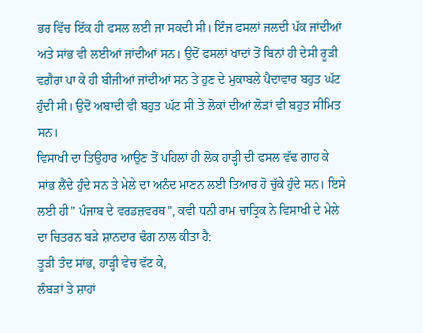ਭਰ ਵਿੱਚ ਇੱਕ ਹੀ ਫਸਲ ਲਈ ਜਾ ਸਕਦੀ ਸੀ। ਇੰਜ ਫਸਲਾਂ ਜਲਦੀ ਪੱਕ ਜਾਂਦੀਆਂ ਅਤੇ ਸਾਂਭ ਵੀ ਲਈਆਂ ਜਾਂਦੀਆਂ ਸਨ। ਉਦੋਂ ਫਸਲਾਂ ਖਾਦਾਂ ਤੋਂ ਬਿਨਾਂ ਹੀ ਦੇਸੀ ਰੂੜੀ ਵਗ਼ੈਰਾ ਪਾ ਕੇ ਹੀ ਬੀਜੀਆਂ ਜਾਂਦੀਆਂ ਸਨ ਤੇ ਹੁਣ ਦੇ ਮੁਕਾਬਲੇ ਪੈਦਾਵਾਰ ਬਹੁਤ ਘੱਟ ਹੁੰਦੀ ਸੀ। ਉਦੋਂ ਅਬਾਦੀ ਵੀ ਬਹੁਤ ਘੱਟ ਸੀ ਤੇ ਲੋਕਾਂ ਦੀਆਂ ਲੋੜਾਂ ਵੀ ਬਹੁਤ ਸੀਮਿਤ ਸਨ।
ਵਿਸਾਖੀ ਦਾ ਤਿਉਹਾਰ ਆਉਣ ਤੋਂ ਪਹਿਲਾਂ ਹੀ ਲੋਕ ਹਾੜ੍ਹੀ ਦੀ ਫਸਲ ਵੱਢ ਗਾਹ ਕੇ ਸਾਂਭ ਲੈਂਦੇ ਹੁੰਦੇ ਸਨ ਤੇ ਮੇਲੇ ਦਾ ਅਨੰਦ ਮਾਣਨ ਲਈ ਤਿਆਰ ਹੋ ਚੁੱਕੇ ਹੁੰਦੇ ਸਨ। ਇਸੇ ਲਈ ਹੀ” ਪੰਜਾਬ ਦੇ ਵਰਡਜ਼ਵਰਥ”, ਕਵੀ ਧਨੀ ਰਾਮ ਚਾਤ੍ਰਿਕ ਨੇ ਵਿਸਾਖੀ ਦੇ ਮੇਲੇ ਦਾ ਚਿਤਰਨ ਬੜੇ ਸ਼ਾਨਦਾਰ ਢੰਗ ਨਾਲ ਕੀਤਾ ਹੈ:
ਤੂੜੀ ਤੰਦ ਸਾਂਭ, ਹਾੜ੍ਹੀ ਵੇਚ ਵੱਟ ਕੇ,
ਲੰਬੜਾਂ ਤੇ ਸ਼ਾਹਾਂ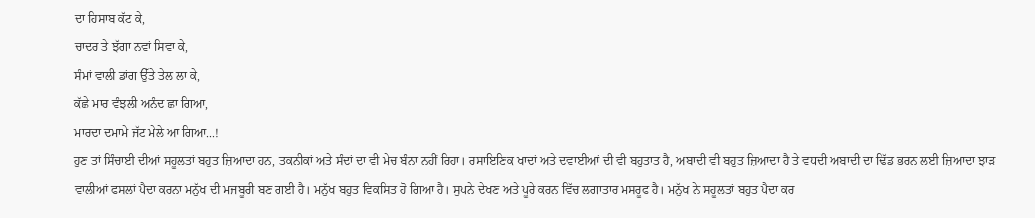ਦਾ ਹਿਸਾਬ ਕੱਟ ਕੇ,
ਚਾਦਰ ਤੇ ਝੱਗਾ ਨਵਾਂ ਸਿਵਾ ਕੇ,
ਸੰਮਾਂ ਵਾਲੀ ਡਾਂਗ ਉੱਤੇ ਤੇਲ ਲਾ ਕੇ,
ਕੱਛੇ ਮਾਰ ਵੰਝਲੀ ਅਨੰਦ ਛਾ ਗਿਆ,
ਮਾਰਦਾ ਦਮਾਮੇ ਜੱਟ ਮੇਲੇ ਆ ਗਿਆ...!
ਹੁਣ ਤਾਂ ਸਿੰਚਾਈ ਦੀਆਂ ਸਹੂਲਤਾਂ ਬਹੁਤ ਜ਼ਿਆਦਾ ਹਨ, ਤਕਨੀਕਾਂ ਅਤੇ ਸੰਦਾਂ ਦਾ ਵੀ ਮੇਚ ਬੰਨਾ ਨਹੀਂ ਰਿਹਾ। ਰਸਾਇਣਿਕ ਖਾਦਾਂ ਅਤੇ ਦਵਾਈਆਂ ਦੀ ਵੀ ਬਹੁਤਾਤ ਹੈ, ਅਬਾਦੀ ਵੀ ਬਹੁਤ ਜ਼ਿਆਦਾ ਹੈ ਤੇ ਵਧਦੀ ਅਬਾਦੀ ਦਾ ਢਿੱਡ ਭਰਨ ਲਈ ਜ਼ਿਆਦਾ ਝਾੜ ਵਾਲੀਆਂ ਫਸਲਾਂ ਪੈਦਾ ਕਰਨਾ ਮਨੁੱਖ ਦੀ ਮਜਬੂਰੀ ਬਣ ਗਈ ਹੈ। ਮਨੁੱਖ ਬਹੁਤ ਵਿਕਸਿਤ ਹੋ ਗਿਆ ਹੈ। ਸੁਪਨੇ ਦੇਖਣ ਅਤੇ ਪੂਰੇ ਕਰਨ ਵਿੱਚ ਲਗਾਤਾਰ ਮਸਰੂਫ ਹੈ। ਮਨੁੱਖ ਨੇ ਸਹੂਲਤਾਂ ਬਹੁਤ ਪੈਦਾ ਕਰ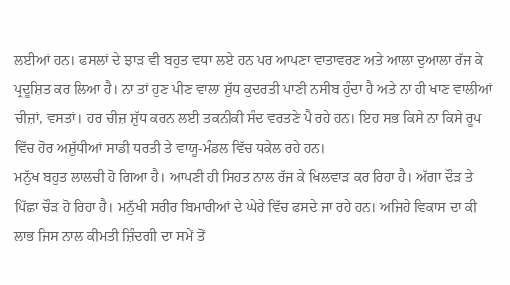ਲਈਆਂ ਹਨ। ਫਸਲਾਂ ਦੇ ਝਾੜ ਵੀ ਬਹੁਤ ਵਧਾ ਲਏ ਹਨ ਪਰ ਆਪਣਾ ਵਾਤਾਵਰਣ ਅਤੇ ਆਲਾ ਦੁਆਲਾ ਰੱਜ ਕੇ ਪ੍ਰਦੂਸ਼ਿਤ ਕਰ ਲਿਆ ਹੈ। ਨਾ ਤਾਂ ਹੁਣ ਪੀਣ ਵਾਲਾ ਸ਼ੁੱਧ ਕੁਦਰਤੀ ਪਾਣੀ ਨਸੀਬ ਹੁੰਦਾ ਹੈ ਅਤੇ ਨਾ ਹੀ ਖਾਣ ਵਾਲੀਆਂ ਚੀਜ਼ਾਂ, ਵਸਤਾਂ। ਹਰ ਚੀਜ਼ ਸ਼ੁੱਧ ਕਰਨ ਲਈ ਤਕਨੀਕੀ ਸੰਦ ਵਰਤਣੇ ਪੈ ਰਹੇ ਹਨ। ਇਹ ਸਭ ਕਿਸੇ ਨਾ ਕਿਸੇ ਰੂਪ ਵਿੱਚ ਹੋਰ ਅਸ਼ੁੱਧੀਆਂ ਸਾਡੀ ਧਰਤੀ ਤੇ ਵਾਯੂ-ਮੰਡਲ ਵਿੱਚ ਧਕੇਲ ਰਹੇ ਹਨ।
ਮਨੁੱਖ ਬਹੁਤ ਲਾਲਚੀ ਹੋ ਗਿਆ ਹੈ। ਆਪਣੀ ਹੀ ਸਿਹਤ ਨਾਲ ਰੱਜ ਕੇ ਖਿਲਵਾੜ ਕਰ ਰਿਹਾ ਹੈ। ਅੱਗਾ ਦੌੜ ਤੇ ਪਿੱਛਾ ਚੌੜ ਹੋ ਰਿਹਾ ਹੈ। ਮਨੁੱਖੀ ਸਰੀਰ ਬਿਮਾਰੀਆਂ ਦੇ ਘੇਰੇ ਵਿੱਚ ਫਸਦੇ ਜਾ ਰਹੇ ਹਨ। ਅਜਿਹੇ ਵਿਕਾਸ ਦਾ ਕੀ ਲਾਭ ਜਿਸ ਨਾਲ ਕੀਮਤੀ ਜ਼ਿੰਦਗੀ ਦਾ ਸਮੇਂ ਤੋਂ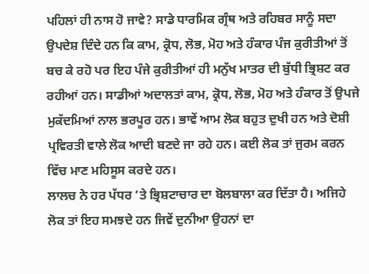ਪਹਿਲਾਂ ਹੀ ਨਾਸ ਹੋ ਜਾਵੇ? ਸਾਡੇ ਧਾਰਮਿਕ ਗ੍ਰੰਥ ਅਤੇ ਰਹਿਬਰ ਸਾਨੂੰ ਸਦਾ ਉਪਦੇਸ਼ ਦਿੰਦੇ ਹਨ ਕਿ ਕਾਮ, ਕ੍ਰੋਧ, ਲੋਭ, ਮੋਹ ਅਤੇ ਹੰਕਾਰ ਪੰਜ ਕੁਰੀਤੀਆਂ ਤੋਂ ਬਚ ਕੇ ਰਹੋ ਪਰ ਇਹ ਪੰਜੇ ਕੁਰੀਤੀਆਂ ਹੀ ਮਨੁੱਖ ਮਾਤਰ ਦੀ ਬੁੱਧੀ ਭ੍ਰਿਸ਼ਟ ਕਰ ਰਹੀਆਂ ਹਨ। ਸਾਡੀਆਂ ਅਦਾਲਤਾਂ ਕਾਮ, ਕ੍ਰੋਧ, ਲੋਭ, ਮੋਹ ਅਤੇ ਹੰਕਾਰ ਤੋਂ ਉਪਜੇ ਮੁਕੱਦਮਿਆਂ ਨਾਲ ਭਰਪੂਰ ਹਨ। ਭਾਵੇਂ ਆਮ ਲੋਕ ਬਹੁਤ ਦੁਖੀ ਹਨ ਅਤੇ ਦੋਸ਼ੀ ਪ੍ਰਵਿਰਤੀ ਵਾਲੇ ਲੋਕ ਆਦੀ ਬਣਦੇ ਜਾ ਰਹੇ ਹਨ। ਕਈ ਲੋਕ ਤਾਂ ਜੁਰਮ ਕਰਨ ਵਿੱਚ ਮਾਣ ਮਹਿਸੂਸ ਕਰਦੇ ਹਨ।
ਲਾਲਚ ਨੇ ਹਰ ਪੱਧਰ ’ਤੇ ਭ੍ਰਿਸ਼ਟਾਚਾਰ ਦਾ ਬੋਲਬਾਲਾ ਕਰ ਦਿੱਤਾ ਹੈ। ਅਜਿਹੇ ਲੋਕ ਤਾਂ ਇਹ ਸਮਝਦੇ ਹਨ ਜਿਵੇਂ ਦੁਨੀਆ ਉਹਨਾਂ ਦਾ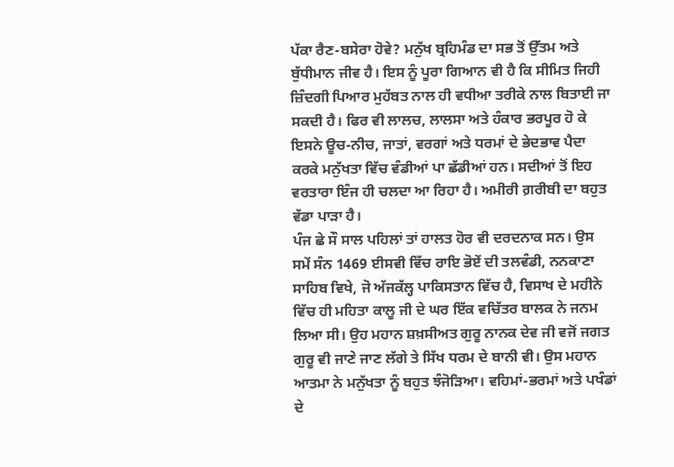ਪੱਕਾ ਰੈਣ-ਬਸੇਰਾ ਹੋਵੇ? ਮਨੁੱਖ ਬ੍ਰਹਿਮੰਡ ਦਾ ਸਭ ਤੋਂ ਉੱਤਮ ਅਤੇ ਬੁੱਧੀਮਾਨ ਜੀਵ ਹੈ। ਇਸ ਨੂੰ ਪੂਰਾ ਗਿਆਨ ਵੀ ਹੈ ਕਿ ਸੀਮਿਤ ਜਿਹੀ ਜ਼ਿੰਦਗੀ ਪਿਆਰ ਮੁਹੱਬਤ ਨਾਲ ਹੀ ਵਧੀਆ ਤਰੀਕੇ ਨਾਲ ਬਿਤਾਈ ਜਾ ਸਕਦੀ ਹੈ। ਫਿਰ ਵੀ ਲਾਲਚ, ਲਾਲਸਾ ਅਤੇ ਹੰਕਾਰ ਭਰਪੂਰ ਹੋ ਕੇ ਇਸਨੇ ਊਚ-ਨੀਚ, ਜਾਤਾਂ, ਵਰਗਾਂ ਅਤੇ ਧਰਮਾਂ ਦੇ ਭੇਦਭਾਵ ਪੈਦਾ ਕਰਕੇ ਮਨੁੱਖਤਾ ਵਿੱਚ ਵੰਡੀਆਂ ਪਾ ਛੱਡੀਆਂ ਹਨ। ਸਦੀਆਂ ਤੋਂ ਇਹ ਵਰਤਾਰਾ ਇੰਜ ਹੀ ਚਲਦਾ ਆ ਰਿਹਾ ਹੈ। ਅਮੀਰੀ ਗ਼ਰੀਬੀ ਦਾ ਬਹੁਤ ਵੱਡਾ ਪਾੜਾ ਹੈ।
ਪੰਜ ਛੇ ਸੌ ਸਾਲ ਪਹਿਲਾਂ ਤਾਂ ਹਾਲਤ ਹੋਰ ਵੀ ਦਰਦਨਾਕ ਸਨ। ਉਸ ਸਮੇਂ ਸੰਨ 1469 ਈਸਵੀ ਵਿੱਚ ਰਾਇ ਭੋਏਂ ਦੀ ਤਲਵੰਡੀ, ਨਨਕਾਣਾ ਸਾਹਿਬ ਵਿਖੇ, ਜੋ ਅੱਜਕੱਲ੍ਹ ਪਾਕਿਸਤਾਨ ਵਿੱਚ ਹੈ, ਵਿਸਾਖ ਦੇ ਮਹੀਨੇ ਵਿੱਚ ਹੀ ਮਹਿਤਾ ਕਾਲੂ ਜੀ ਦੇ ਘਰ ਇੱਕ ਵਚਿੱਤਰ ਬਾਲਕ ਨੇ ਜਨਮ ਲਿਆ ਸੀ। ਉਹ ਮਹਾਨ ਸ਼ਖ਼ਸੀਅਤ ਗੁਰੂ ਨਾਨਕ ਦੇਵ ਜੀ ਵਜੋਂ ਜਗਤ ਗੁਰੂ ਵੀ ਜਾਣੇ ਜਾਣ ਲੱਗੇ ਤੇ ਸਿੱਖ ਧਰਮ ਦੇ ਬਾਨੀ ਵੀ। ਉਸ ਮਹਾਨ ਆਤਮਾ ਨੇ ਮਨੁੱਖਤਾ ਨੂੰ ਬਹੁਤ ਝੰਜੋੜਿਆ। ਵਹਿਮਾਂ-ਭਰਮਾਂ ਅਤੇ ਪਖੰਡਾਂ ਦੇ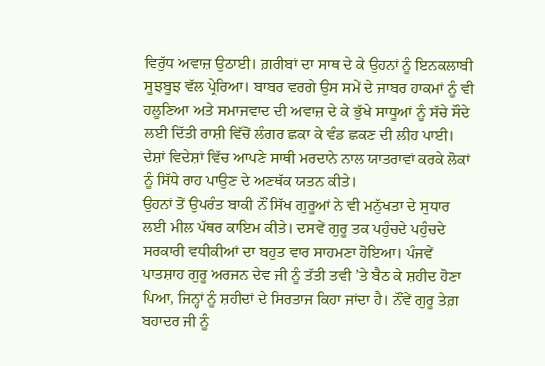ਵਿਰੁੱਧ ਅਵਾਜ਼ ਉਠਾਈ। ਗ਼ਰੀਬਾਂ ਦਾ ਸਾਥ ਦੇ ਕੇ ਉਹਨਾਂ ਨੂੰ ਇਨਕਲਾਬੀ ਸੂਝਬੂਝ ਵੱਲ ਪ੍ਰੇਰਿਆ। ਬਾਬਰ ਵਰਗੇ ਉਸ ਸਮੇਂ ਦੇ ਜਾਬਰ ਹਾਕਮਾਂ ਨੂੰ ਵੀ ਹਲੂਣਿਆ ਅਤੇ ਸਮਾਜਵਾਦ ਦੀ ਅਵਾਜ਼ ਦੇ ਕੇ ਭੁੱਖੇ ਸਾਧੂਆਂ ਨੂੰ ਸੱਚੇ ਸੌਦੇ ਲਈ ਦਿੱਤੀ ਰਾਸ਼ੀ ਵਿੱਚੋਂ ਲੰਗਰ ਛਕਾ ਕੇ ਵੰਡ ਛਕਣ ਦੀ ਲੀਹ ਪਾਈ। ਦੇਸ਼ਾਂ ਵਿਦੇਸ਼ਾਂ ਵਿੱਚ ਆਪਣੇ ਸਾਥੀ ਮਰਦਾਨੇ ਨਾਲ ਯਾਤਰਾਵਾਂ ਕਰਕੇ ਲੋਕਾਂ ਨੂੰ ਸਿੱਧੇ ਰਾਹ ਪਾਉਣ ਦੇ ਅਣਥੱਕ ਯਤਨ ਕੀਤੇ।
ਉਹਨਾਂ ਤੋਂ ਉਪਰੰਤ ਬਾਕੀ ਨੌਂ ਸਿੱਖ ਗੁਰੂਆਂ ਨੇ ਵੀ ਮਨੁੱਖਤਾ ਦੇ ਸੁਧਾਰ ਲਈ ਮੀਲ ਪੱਥਰ ਕਾਇਮ ਕੀਤੇ। ਦਸਵੇਂ ਗੁਰੂ ਤਕ ਪਹੁੰਚਦੇ ਪਹੁੰਚਦੇ ਸਰਕਾਰੀ ਵਧੀਕੀਆਂ ਦਾ ਬਹੁਤ ਵਾਰ ਸਾਹਮਣਾ ਹੋਇਆ। ਪੰਜਵੇਂ ਪਾਤਸ਼ਾਹ ਗੁਰੂ ਅਰਜਨ ਦੇਵ ਜੀ ਨੂੰ ਤੱਤੀ ਤਵੀ ’ਤੇ ਬੈਠ ਕੇ ਸ਼ਹੀਦ ਹੋਣਾ ਪਿਆ, ਜਿਨ੍ਹਾਂ ਨੂੰ ਸ਼ਹੀਦਾਂ ਦੇ ਸਿਰਤਾਜ ਕਿਹਾ ਜਾਂਦਾ ਹੈ। ਨੌਂਵੇਂ ਗੁਰੂ ਤੇਗ਼ ਬਹਾਦਰ ਜੀ ਨੂੰ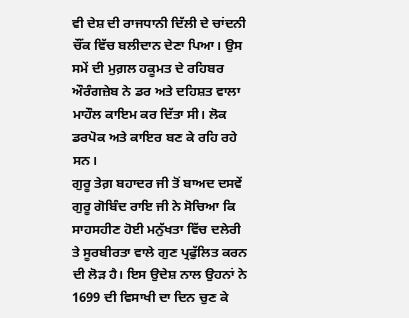ਵੀ ਦੇਸ਼ ਦੀ ਰਾਜਧਾਨੀ ਦਿੱਲੀ ਦੇ ਚਾਂਦਨੀ ਚੌਂਕ ਵਿੱਚ ਬਲੀਦਾਨ ਦੇਣਾ ਪਿਆ। ਉਸ ਸਮੇਂ ਦੀ ਮੁਗ਼ਲ ਹਕੂਮਤ ਦੇ ਰਹਿਬਰ ਔਰੰਗਜ਼ੇਬ ਨੇ ਡਰ ਅਤੇ ਦਹਿਸ਼ਤ ਵਾਲਾ ਮਾਹੌਲ ਕਾਇਮ ਕਰ ਦਿੱਤਾ ਸੀ। ਲੋਕ ਡਰਪੋਕ ਅਤੇ ਕਾਇਰ ਬਣ ਕੇ ਰਹਿ ਰਹੇ ਸਨ।
ਗੁਰੂ ਤੇਗ਼ ਬਹਾਦਰ ਜੀ ਤੋਂ ਬਾਅਦ ਦਸਵੇਂ ਗੁਰੂ ਗੋਬਿੰਦ ਰਾਇ ਜੀ ਨੇ ਸੋਚਿਆ ਕਿ ਸਾਹਸਹੀਣ ਹੋਈ ਮਨੁੱਖਤਾ ਵਿੱਚ ਦਲੇਰੀ ਤੇ ਸੂਰਬੀਰਤਾ ਵਾਲੇ ਗੁਣ ਪ੍ਰਫੁੱਲਿਤ ਕਰਨ ਦੀ ਲੋੜ ਹੈ। ਇਸ ਉਦੇਸ਼ ਨਾਲ ਉਹਨਾਂ ਨੇ 1699 ਦੀ ਵਿਸਾਖੀ ਦਾ ਦਿਨ ਚੁਣ ਕੇ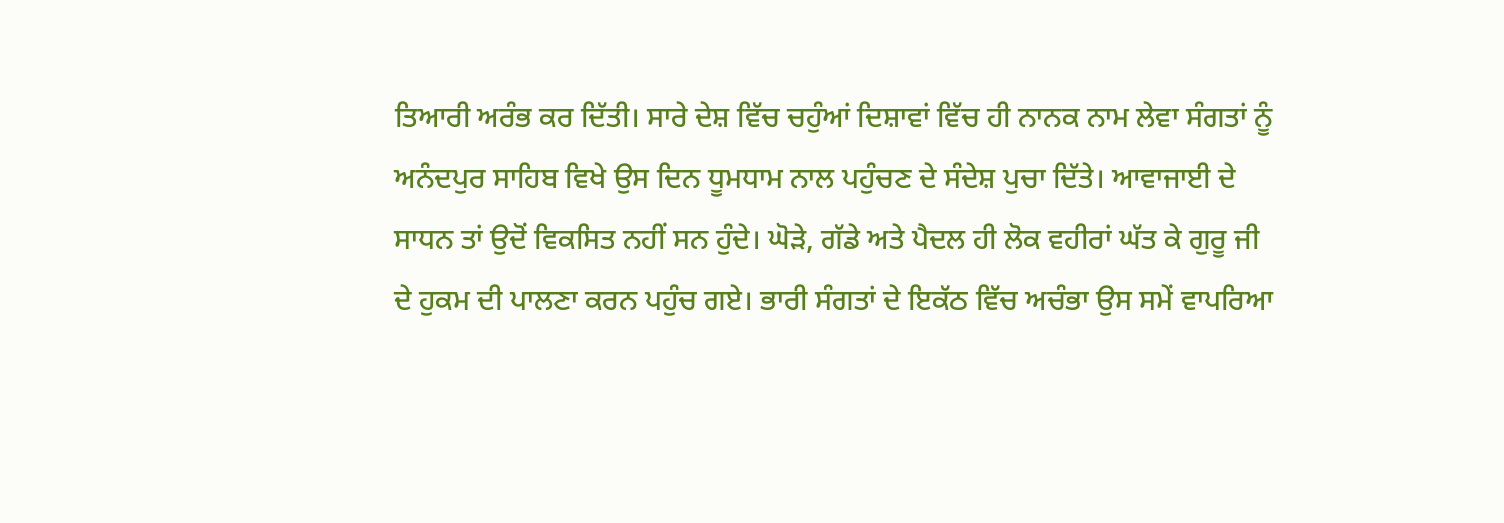ਤਿਆਰੀ ਅਰੰਭ ਕਰ ਦਿੱਤੀ। ਸਾਰੇ ਦੇਸ਼ ਵਿੱਚ ਚਹੁੰਆਂ ਦਿਸ਼ਾਵਾਂ ਵਿੱਚ ਹੀ ਨਾਨਕ ਨਾਮ ਲੇਵਾ ਸੰਗਤਾਂ ਨੂੰ ਅਨੰਦਪੁਰ ਸਾਹਿਬ ਵਿਖੇ ਉਸ ਦਿਨ ਧੂਮਧਾਮ ਨਾਲ ਪਹੁੰਚਣ ਦੇ ਸੰਦੇਸ਼ ਪੁਚਾ ਦਿੱਤੇ। ਆਵਾਜਾਈ ਦੇ ਸਾਧਨ ਤਾਂ ਉਦੋਂ ਵਿਕਸਿਤ ਨਹੀਂ ਸਨ ਹੁੰਦੇ। ਘੋੜੇ, ਗੱਡੇ ਅਤੇ ਪੈਦਲ ਹੀ ਲੋਕ ਵਹੀਰਾਂ ਘੱਤ ਕੇ ਗੁਰੂ ਜੀ ਦੇ ਹੁਕਮ ਦੀ ਪਾਲਣਾ ਕਰਨ ਪਹੁੰਚ ਗਏ। ਭਾਰੀ ਸੰਗਤਾਂ ਦੇ ਇਕੱਠ ਵਿੱਚ ਅਚੰਭਾ ਉਸ ਸਮੇਂ ਵਾਪਰਿਆ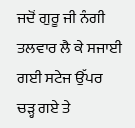ਜਦੋਂ ਗੁਰੂ ਜੀ ਨੰਗੀ ਤਲਵਾਰ ਲੈ ਕੇ ਸਜਾਈ ਗਈ ਸਟੇਜ ਉੱਪਰ ਚੜ੍ਹ ਗਏ ਤੇ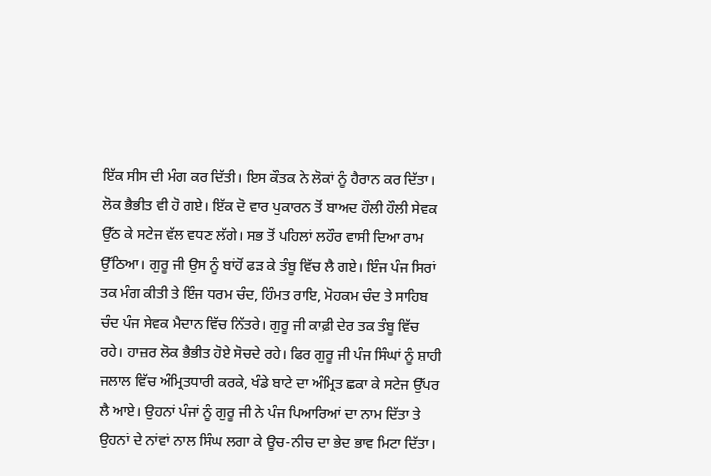ਇੱਕ ਸੀਸ ਦੀ ਮੰਗ ਕਰ ਦਿੱਤੀ। ਇਸ ਕੌਤਕ ਨੇ ਲੋਕਾਂ ਨੂੰ ਹੈਰਾਨ ਕਰ ਦਿੱਤਾ। ਲੋਕ ਭੈਭੀਤ ਵੀ ਹੋ ਗਏ। ਇੱਕ ਦੋ ਵਾਰ ਪੁਕਾਰਨ ਤੋਂ ਬਾਅਦ ਹੌਲੀ ਹੌਲੀ ਸੇਵਕ ਉੱਠ ਕੇ ਸਟੇਜ ਵੱਲ ਵਧਣ ਲੱਗੇ। ਸਭ ਤੋਂ ਪਹਿਲਾਂ ਲਹੌਰ ਵਾਸੀ ਦਿਆ ਰਾਮ ਉੱਠਿਆ। ਗੁਰੂ ਜੀ ਉਸ ਨੂੰ ਬਾਂਹੋਂ ਫੜ ਕੇ ਤੰਬੂ ਵਿੱਚ ਲੈ ਗਏ। ਇੰਜ ਪੰਜ ਸਿਰਾਂ ਤਕ ਮੰਗ ਕੀਤੀ ਤੇ ਇੰਜ ਧਰਮ ਚੰਦ, ਹਿੰਮਤ ਰਾਇ, ਮੋਹਕਮ ਚੰਦ ਤੇ ਸਾਹਿਬ ਚੰਦ ਪੰਜ ਸੇਵਕ ਮੈਦਾਨ ਵਿੱਚ ਨਿੱਤਰੇ। ਗੁਰੂ ਜੀ ਕਾਫ਼ੀ ਦੇਰ ਤਕ ਤੰਬੂ ਵਿੱਚ ਰਹੇ। ਹਾਜ਼ਰ ਲੋਕ ਭੈਭੀਤ ਹੋਏ ਸੋਚਦੇ ਰਹੇ। ਫਿਰ ਗੁਰੂ ਜੀ ਪੰਜ ਸਿੰਘਾਂ ਨੂੰ ਸ਼ਾਹੀ ਜਲਾਲ ਵਿੱਚ ਅੰਮ੍ਰਿਤਧਾਰੀ ਕਰਕੇ, ਖੰਡੇ ਬਾਟੇ ਦਾ ਅੰਮ੍ਰਿਤ ਛਕਾ ਕੇ ਸਟੇਜ ਉੱਪਰ ਲੈ ਆਏ। ਉਹਨਾਂ ਪੰਜਾਂ ਨੂੰ ਗੁਰੂ ਜੀ ਨੇ ਪੰਜ ਪਿਆਰਿਆਂ ਦਾ ਨਾਮ ਦਿੱਤਾ ਤੇ ਉਹਨਾਂ ਦੇ ਨਾਂਵਾਂ ਨਾਲ ਸਿੰਘ ਲਗਾ ਕੇ ਊਚ-ਨੀਚ ਦਾ ਭੇਦ ਭਾਵ ਮਿਟਾ ਦਿੱਤਾ।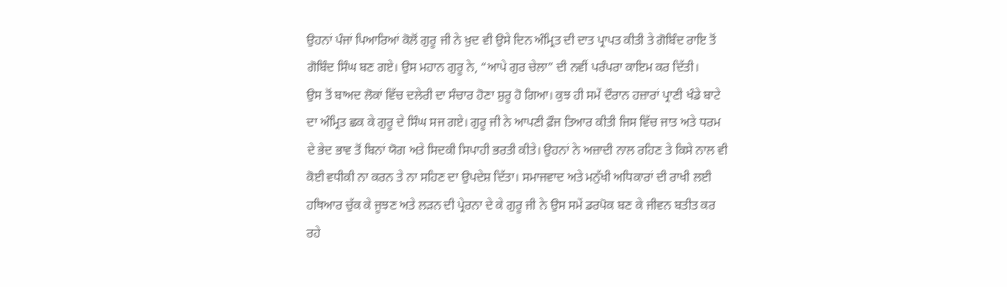ਉਹਨਾਂ ਪੰਜਾਂ ਪਿਆਰਿਆਂ ਕੋਲੋਂ ਗੁਰੂ ਜੀ ਨੇ ਖ਼ੁਦ ਵੀ ਉਸੇ ਦਿਨ ਅੰਮ੍ਰਿਤ ਦੀ ਦਾਤ ਪ੍ਰਾਪਤ ਕੀਤੀ ਤੇ ਗੋਬਿੰਦ ਰਾਇ ਤੋਂ ਗੋਬਿੰਦ ਸਿੰਘ ਬਣ ਗਏ। ਉਸ ਮਹਾਨ ਗੁਰੂ ਨੇ, “ਆਪੇ ਗੁਰ ਚੇਲਾ” ਦੀ ਨਵੀਂ ਪਰੰਪਰਾ ਕਾਇਮ ਕਰ ਦਿੱਤੀ।
ਉਸ ਤੋਂ ਬਾਅਦ ਲੋਕਾਂ ਵਿੱਚ ਦਲੇਰੀ ਦਾ ਸੰਚਾਰ ਹੋਣਾ ਸ਼ੁਰੂ ਹੋ ਗਿਆ। ਕੁਝ ਹੀ ਸਮੇਂ ਦੌਰਾਨ ਹਜ਼ਾਰਾਂ ਪ੍ਰਾਣੀ ਖੰਡੇ ਬਾਟੇ ਦਾ ਅੰਮ੍ਰਿਤ ਛਕ ਕੇ ਗੁਰੂ ਦੇ ਸਿੰਘ ਸਜ ਗਏ। ਗੁਰੂ ਜੀ ਨੇ ਆਪਣੀ ਫ਼ੌਜ ਤਿਆਰ ਕੀਤੀ ਜਿਸ ਵਿੱਚ ਜਾਤ ਅਤੇ ਧਰਮ ਦੇ ਭੇਦ ਭਾਵ ਤੋਂ ਬਿਨਾਂ ਯੋਗ ਅਤੇ ਸਿਦਕੀ ਸਿਪਾਹੀ ਭਰਤੀ ਕੀਤੇ। ਉਹਨਾਂ ਨੇ ਅਜ਼ਾਦੀ ਨਾਲ ਰਹਿਣ ਤੇ ਕਿਸੇ ਨਾਲ ਵੀ ਕੋਈ ਵਧੀਕੀ ਨਾ ਕਰਨ ਤੇ ਨਾ ਸਹਿਣ ਦਾ ਉਪਦੇਸ਼ ਦਿੱਤਾ। ਸਮਾਜਵਾਦ ਅਤੇ ਮਨੁੱਖੀ ਅਧਿਕਾਰਾਂ ਦੀ ਰਾਖੀ ਲਈ ਹਥਿਆਰ ਚੁੱਕ ਕੇ ਜੂਝਣ ਅਤੇ ਲੜਨ ਦੀ ਪ੍ਰੇਰਨਾ ਦੇ ਕੇ ਗੁਰੂ ਜੀ ਨੇ ਉਸ ਸਮੇਂ ਡਰਪੋਕ ਬਣ ਕੇ ਜੀਵਨ ਬਤੀਤ ਕਰ ਰਹੇ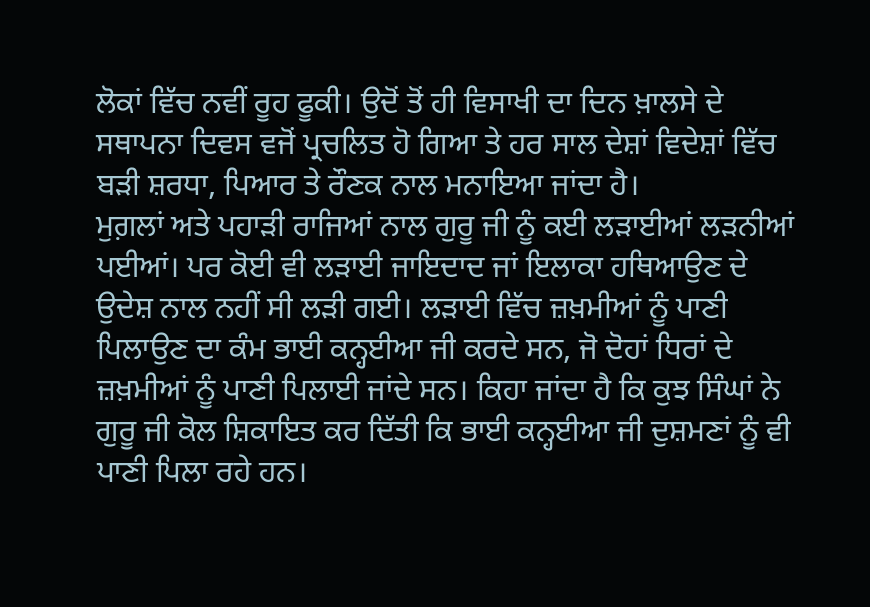ਲੋਕਾਂ ਵਿੱਚ ਨਵੀਂ ਰੂਹ ਫੂਕੀ। ਉਦੋਂ ਤੋਂ ਹੀ ਵਿਸਾਖੀ ਦਾ ਦਿਨ ਖ਼ਾਲਸੇ ਦੇ ਸਥਾਪਨਾ ਦਿਵਸ ਵਜੋਂ ਪ੍ਰਚਲਿਤ ਹੋ ਗਿਆ ਤੇ ਹਰ ਸਾਲ ਦੇਸ਼ਾਂ ਵਿਦੇਸ਼ਾਂ ਵਿੱਚ ਬੜੀ ਸ਼ਰਧਾ, ਪਿਆਰ ਤੇ ਰੌਣਕ ਨਾਲ ਮਨਾਇਆ ਜਾਂਦਾ ਹੈ।
ਮੁਗ਼ਲਾਂ ਅਤੇ ਪਹਾੜੀ ਰਾਜਿਆਂ ਨਾਲ ਗੁਰੂ ਜੀ ਨੂੰ ਕਈ ਲੜਾਈਆਂ ਲੜਨੀਆਂ ਪਈਆਂ। ਪਰ ਕੋਈ ਵੀ ਲੜਾਈ ਜਾਇਦਾਦ ਜਾਂ ਇਲਾਕਾ ਹਥਿਆਉਣ ਦੇ ਉਦੇਸ਼ ਨਾਲ ਨਹੀਂ ਸੀ ਲੜੀ ਗਈ। ਲੜਾਈ ਵਿੱਚ ਜ਼ਖ਼ਮੀਆਂ ਨੂੰ ਪਾਣੀ ਪਿਲਾਉਣ ਦਾ ਕੰਮ ਭਾਈ ਕਨ੍ਹਈਆ ਜੀ ਕਰਦੇ ਸਨ, ਜੋ ਦੋਹਾਂ ਧਿਰਾਂ ਦੇ ਜ਼ਖ਼ਮੀਆਂ ਨੂੰ ਪਾਣੀ ਪਿਲਾਈ ਜਾਂਦੇ ਸਨ। ਕਿਹਾ ਜਾਂਦਾ ਹੈ ਕਿ ਕੁਝ ਸਿੰਘਾਂ ਨੇ ਗੁਰੂ ਜੀ ਕੋਲ ਸ਼ਿਕਾਇਤ ਕਰ ਦਿੱਤੀ ਕਿ ਭਾਈ ਕਨ੍ਹਈਆ ਜੀ ਦੁਸ਼ਮਣਾਂ ਨੂੰ ਵੀ ਪਾਣੀ ਪਿਲਾ ਰਹੇ ਹਨ।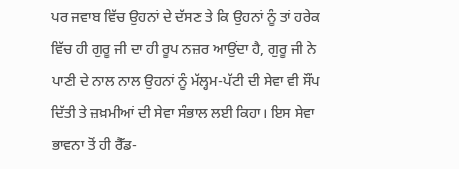ਪਰ ਜਵਾਬ ਵਿੱਚ ਉਹਨਾਂ ਦੇ ਦੱਸਣ ਤੇ ਕਿ ਉਹਨਾਂ ਨੂੰ ਤਾਂ ਹਰੇਕ ਵਿੱਚ ਹੀ ਗੁਰੂ ਜੀ ਦਾ ਹੀ ਰੂਪ ਨਜ਼ਰ ਆਉਂਦਾ ਹੈ, ਗੁਰੂ ਜੀ ਨੇ ਪਾਣੀ ਦੇ ਨਾਲ ਨਾਲ ਉਹਨਾਂ ਨੂੰ ਮੱਲ੍ਹਮ-ਪੱਟੀ ਦੀ ਸੇਵਾ ਵੀ ਸੌਂਪ ਦਿੱਤੀ ਤੇ ਜ਼ਖ਼ਮੀਆਂ ਦੀ ਸੇਵਾ ਸੰਭਾਲ ਲਈ ਕਿਹਾ। ਇਸ ਸੇਵਾ ਭਾਵਨਾ ਤੋਂ ਹੀ ਰੈੱਡ-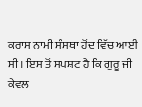ਕਰਾਸ ਨਾਮੀ ਸੰਸਥਾ ਹੋਂਦ ਵਿੱਚ ਆਈ ਸੀ। ਇਸ ਤੋਂ ਸਪਸ਼ਟ ਹੈ ਕਿ ਗੁਰੂ ਜੀ ਕੇਵਲ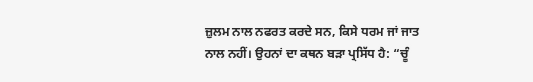ਜ਼ੁਲਮ ਨਾਲ ਨਫਰਤ ਕਰਦੇ ਸਨ, ਕਿਸੇ ਧਰਮ ਜਾਂ ਜਾਤ ਨਾਲ ਨਹੀਂ। ਉਹਨਾਂ ਦਾ ਕਥਨ ਬੜਾ ਪ੍ਰਸਿੱਧ ਹੈ: “ਚੂੰ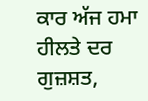ਕਾਰ ਅੱਜ ਹਮਾ ਹੀਲਤੇ ਦਰ ਗੁਜ਼ਸ਼ਤ,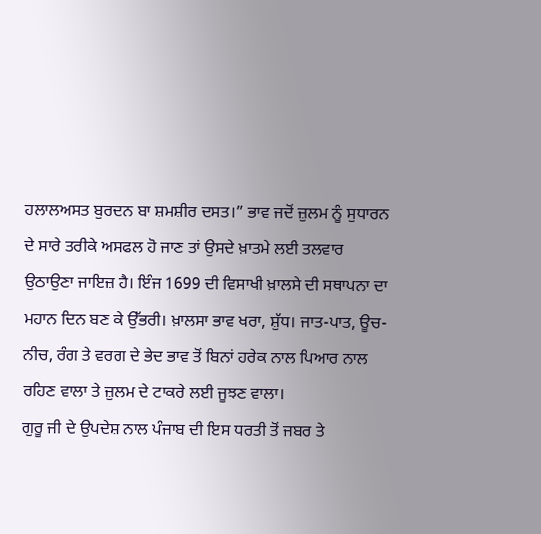ਹਲਾਲਅਸਤ ਬੁਰਦਨ ਬਾ ਸ਼ਮਸ਼ੀਰ ਦਸਤ।” ਭਾਵ ਜਦੋਂ ਜ਼ੁਲਮ ਨੂੰ ਸੁਧਾਰਨ ਦੇ ਸਾਰੇ ਤਰੀਕੇ ਅਸਫਲ ਹੋ ਜਾਣ ਤਾਂ ਉਸਦੇ ਖ਼ਾਤਮੇ ਲਈ ਤਲਵਾਰ ਉਠਾਉਣਾ ਜਾਇਜ਼ ਹੈ। ਇੰਜ 1699 ਦੀ ਵਿਸਾਖੀ ਖ਼ਾਲਸੇ ਦੀ ਸਥਾਪਨਾ ਦਾ ਮਹਾਨ ਦਿਨ ਬਣ ਕੇ ਉੱਭਰੀ। ਖ਼ਾਲਸਾ ਭਾਵ ਖਰਾ, ਸ਼ੁੱਧ। ਜਾਤ-ਪਾਤ, ਊਚ-ਨੀਚ, ਰੰਗ ਤੇ ਵਰਗ ਦੇ ਭੇਦ ਭਾਵ ਤੋਂ ਬਿਨਾਂ ਹਰੇਕ ਨਾਲ ਪਿਆਰ ਨਾਲ ਰਹਿਣ ਵਾਲਾ ਤੇ ਜ਼ੁਲਮ ਦੇ ਟਾਕਰੇ ਲਈ ਜੂਝਣ ਵਾਲਾ।
ਗੁਰੂ ਜੀ ਦੇ ਉਪਦੇਸ਼ ਨਾਲ ਪੰਜਾਬ ਦੀ ਇਸ ਧਰਤੀ ਤੋਂ ਜਬਰ ਤੇ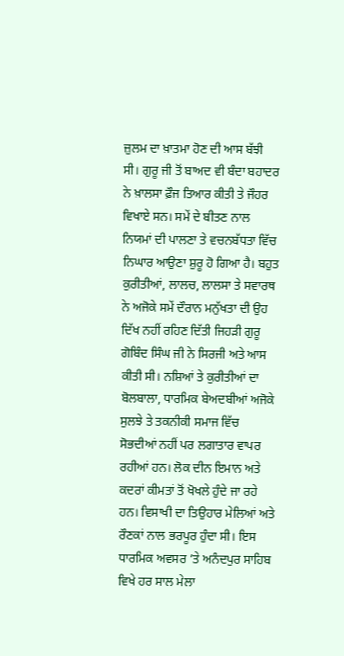ਜ਼ੁਲਮ ਦਾ ਖ਼ਾਤਮਾ ਹੋਣ ਦੀ ਆਸ ਬੱਝੀ ਸੀ। ਗੁਰੂ ਜੀ ਤੋਂ ਬਾਅਦ ਵੀ ਬੰਦਾ ਬਹਾਦਰ ਨੇ ਖ਼ਾਲਸਾ ਫ਼ੌਜ ਤਿਆਰ ਕੀਤੀ ਤੇ ਜੌਹਰ ਵਿਖਾਏ ਸਨ। ਸਮੇਂ ਦੇ ਬੀਤਣ ਨਾਲ ਨਿਯਮਾਂ ਦੀ ਪਾਲਣਾ ਤੇ ਵਚਨਬੱਧਤਾ ਵਿੱਚ ਨਿਘਾਰ ਆਉਣਾ ਸ਼ੁਰੂ ਹੋ ਗਿਆ ਹੈ। ਬਹੁਤ ਕੁਰੀਤੀਆਂ, ਲਾਲਚ, ਲਾਲਸਾ ਤੇ ਸਵਾਰਥ ਨੇ ਅਜੋਕੇ ਸਮੇਂ ਦੌਰਾਨ ਮਨੁੱਖਤਾ ਦੀ ਉਹ ਦਿੱਖ ਨਹੀਂ ਰਹਿਣ ਦਿੱਤੀ ਜਿਹੜੀ ਗੁਰੂ ਗੋਬਿੰਦ ਸਿੰਘ ਜੀ ਨੇ ਸਿਰਜੀ ਅਤੇ ਆਸ ਕੀਤੀ ਸੀ। ਨਸ਼ਿਆਂ ਤੇ ਕੁਰੀਤੀਆਂ ਦਾ ਬੋਲਬਾਲਾ, ਧਾਰਮਿਕ ਬੇਅਦਬੀਆਂ ਅਜੋਕੇ ਸੁਲਝੇ ਤੇ ਤਕਨੀਕੀ ਸਮਾਜ ਵਿੱਚ ਸੋਭਦੀਆਂ ਨਹੀਂ ਪਰ ਲਗਾਤਾਰ ਵਾਪਰ ਰਹੀਆਂ ਹਨ। ਲੋਕ ਦੀਨ ਇਮਾਨ ਅਤੇ ਕਦਰਾਂ ਕੀਮਤਾਂ ਤੋਂ ਖੋਖਲੇ ਹੁੰਦੇ ਜਾ ਰਹੇ ਹਨ। ਵਿਸਾਖੀ ਦਾ ਤਿਉਹਾਰ ਮੇਲਿਆਂ ਅਤੇ ਰੌਣਕਾਂ ਨਾਲ ਭਰਪੂਰ ਹੁੰਦਾ ਸੀ। ਇਸ ਧਾਰਮਿਕ ਅਵਸਰ ’ਤੇ ਅਨੰਦਪੁਰ ਸਾਹਿਬ ਵਿਖੇ ਹਰ ਸਾਲ ਮੇਲਾ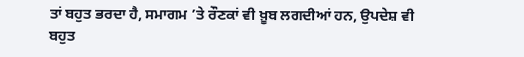ਤਾਂ ਬਹੁਤ ਭਰਦਾ ਹੈ, ਸਮਾਗਮ ’ਤੇ ਰੌਣਕਾਂ ਵੀ ਖ਼ੂਬ ਲਗਦੀਆਂ ਹਨ, ਉਪਦੇਸ਼ ਵੀ ਬਹੁਤ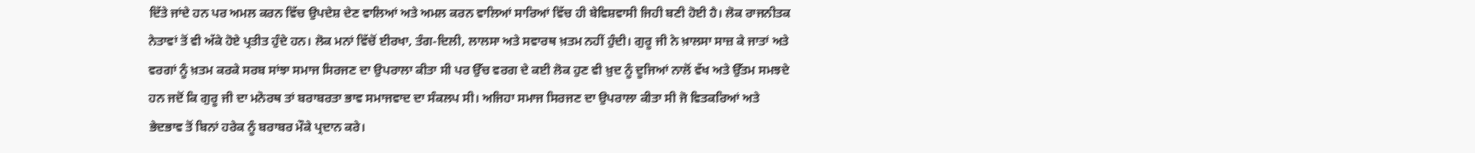ਦਿੱਤੇ ਜਾਂਦੇ ਹਨ ਪਰ ਅਮਲ ਕਰਨ ਵਿੱਚ ਉਪਦੇਸ਼ ਦੇਣ ਵਾਲਿਆਂ ਅਤੇ ਅਮਲ ਕਰਨ ਵਾਲਿਆਂ ਸਾਰਿਆਂ ਵਿੱਚ ਹੀ ਬੇਵਿਸ਼ਵਾਸੀ ਜਿਹੀ ਬਣੀ ਹੋਈ ਹੈ। ਲੋਕ ਰਾਜਨੀਤਕ ਨੇਤਾਵਾਂ ਤੋਂ ਵੀ ਅੱਕੇ ਹੋਏ ਪ੍ਰਤੀਤ ਹੁੰਦੇ ਹਨ। ਲੋਕ ਮਨਾਂ ਵਿੱਚੋਂ ਈਰਖਾ, ਤੰਗ-ਦਿਲੀ, ਲਾਲਸਾ ਅਤੇ ਸਵਾਰਥ ਖ਼ਤਮ ਨਹੀਂ ਹੁੰਦੀ। ਗੁਰੂ ਜੀ ਨੇ ਖ਼ਾਲਸਾ ਸਾਜ਼ ਕੇ ਜਾਤਾਂ ਅਤੇ ਵਰਗਾਂ ਨੂੰ ਖ਼ਤਮ ਕਰਕੇ ਸਰਬ ਸਾਂਝਾ ਸਮਾਜ ਸਿਰਜਣ ਦਾ ਉਪਰਾਲਾ ਕੀਤਾ ਸੀ ਪਰ ਉੱਚ ਵਰਗ ਦੇ ਕਈ ਲੋਕ ਹੁਣ ਵੀ ਖ਼ੁਦ ਨੂੰ ਦੂਜਿਆਂ ਨਾਲੋਂ ਵੱਖ ਅਤੇ ਉੱਤਮ ਸਮਝਦੇ ਹਨ ਜਦੋਂ ਕਿ ਗੁਰੂ ਜੀ ਦਾ ਮਨੋਰਥ ਤਾਂ ਬਰਾਬਰਤਾ ਭਾਵ ਸਮਾਜਵਾਦ ਦਾ ਸੰਕਲਪ ਸੀ। ਅਜਿਹਾ ਸਮਾਜ ਸਿਰਜਣ ਦਾ ਉਪਰਾਲਾ ਕੀਤਾ ਸੀ ਜੋ ਵਿਤਕਰਿਆਂ ਅਤੇ ਭੇਦਭਾਵ ਤੋਂ ਬਿਨਾਂ ਹਰੇਕ ਨੂੰ ਬਰਾਬਰ ਮੌਕੇ ਪ੍ਰਦਾਨ ਕਰੇ।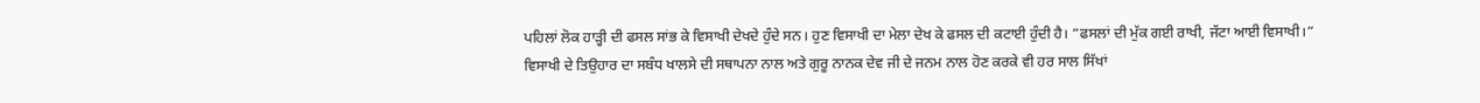ਪਹਿਲਾਂ ਲੋਕ ਹਾੜ੍ਹੀ ਦੀ ਫਸਲ ਸਾਂਭ ਕੇ ਵਿਸਾਖੀ ਦੇਖਦੇ ਹੁੰਦੇ ਸਨ। ਹੁਣ ਵਿਸਾਖੀ ਦਾ ਮੇਲਾ ਦੇਖ ਕੇ ਫਸਲ ਦੀ ਕਟਾਈ ਹੁੰਦੀ ਹੈ। “ਫਸਲਾਂ ਦੀ ਮੁੱਕ ਗਈ ਰਾਖੀ, ਜੱਟਾ ਆਈ ਵਿਸਾਖੀ।” ਵਿਸਾਖੀ ਦੇ ਤਿਉਹਾਰ ਦਾ ਸਬੰਧ ਖਾਲਸੇ ਦੀ ਸਥਾਪਨਾ ਨਾਲ ਅਤੇ ਗੁਰੂ ਨਾਨਕ ਦੇਵ ਜੀ ਦੇ ਜਨਮ ਨਾਲ ਹੋਣ ਕਰਕੇ ਵੀ ਹਰ ਸਾਲ ਸਿੱਖਾਂ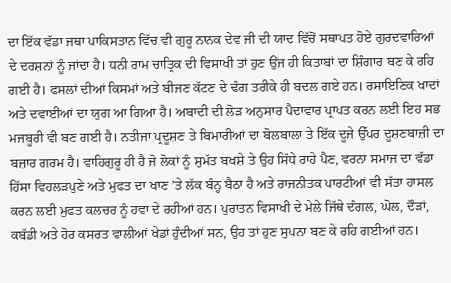ਦਾ ਇੱਕ ਵੱਡਾ ਜਥਾ ਪਾਕਿਸਤਾਨ ਵਿੱਚ ਵੀ ਗੁਰੂ ਨਾਨਕ ਦੇਵ ਜੀ ਦੀ ਯਾਦ ਵਿੱਚੋਂ ਸਥਾਪਤ ਹੋਏ ਗੁਰਦਵਾਰਿਆਂ ਦੇ ਦਰਸ਼ਨਾਂ ਨੂੰ ਜਾਂਦਾ ਹੈ। ਧਨੀ ਰਾਮ ਚਾਤ੍ਰਿਕ ਦੀ ਵਿਸਾਖੀ ਤਾਂ ਹੁਣ ਉਂਜ ਹੀ ਕਿਤਾਬਾਂ ਦਾ ਸ਼ਿੰਗਾਰ ਬਣ ਕੇ ਰਹਿ ਗਈ ਹੈ। ਫਸਲਾਂ ਦੀਆਂ ਕਿਸਮਾਂ ਅਤੇ ਬੀਜਣ ਕੱਟਣ ਦੇ ਢੰਗ ਤਰੀਕੇ ਹੀ ਬਦਲ ਗਏ ਹਨ। ਰਸਾਇਣਿਕ ਖਾਦਾਂ ਅਤੇ ਦਵਾਈਆਂ ਦਾ ਯੁਗ ਆ ਗਿਆ ਹੈ। ਅਬਾਦੀ ਦੀ ਲੋੜ ਅਨੁਸਾਰ ਪੈਦਾਵਾਰ ਪ੍ਰਾਪਤ ਕਰਨ ਲਈ ਇਹ ਸਭ ਮਜਬੂਰੀ ਵੀ ਬਣ ਗਈ ਹੈ। ਨਤੀਜਾ ਪ੍ਰਦੂਸ਼ਣ ਤੇ ਬਿਮਾਰੀਆਂ ਦਾ ਬੋਲਬਾਲਾ ਤੇ ਇੱਕ ਦੂਜੇ ਉੱਪਰ ਦੂਸ਼ਣਬਾਜ਼ੀ ਦਾ ਬਜ਼ਾਰ ਗਰਮ ਹੈ। ਵਾਹਿਗੁਰੂ ਹੀ ਹੈ ਜੋ ਲੋਕਾਂ ਨੂੰ ਸੁਮੱਤ ਬਖਸ਼ੇ ਤੇ ਉਹ ਸਿੱਧੇ ਰਾਹੇ ਪੈਣ, ਵਰਨਾ ਸਮਾਜ ਦਾ ਵੱਡਾ ਹਿੱਸਾ ਵਿਹਲੜਪੁਣੇ ਅਤੇ ਮੁਫਤ ਦਾ ਖਾਣ ’ਤੇ ਲੱਕ ਬੰਨ੍ਹ ਬੈਠਾ ਹੈ ਅਤੇ ਰਾਜਨੀਤਕ ਪਾਰਟੀਆਂ ਵੀ ਸੱਤਾ ਹਾਸਲ ਕਰਨ ਲਈ ਮੁਫਤ ਕਲਚਰ ਨੂੰ ਹਵਾ ਦੇ ਰਹੀਆਂ ਹਨ। ਪੁਰਾਤਨ ਵਿਸਾਖੀ ਦੇ ਮੇਲੇ ਜਿੱਥੇ ਦੰਗਲ, ਘੋਲ, ਦੌੜਾਂ, ਕਬੱਡੀ ਅਤੇ ਹੋਰ ਕਸਰਤ ਵਾਲੀਆਂ ਖੇਡਾਂ ਹੁੰਦੀਆਂ ਸਨ, ਉਹ ਤਾਂ ਹੁਣ ਸੁਪਨਾ ਬਣ ਕੇ ਰਹਿ ਗਈਆਂ ਹਨ।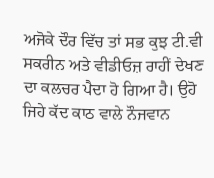ਅਜੋਕੇ ਦੌਰ ਵਿੱਚ ਤਾਂ ਸਭ ਕੁਝ ਟੀ.ਵੀ ਸਕਰੀਨ ਅਤੇ ਵੀਡੀਓਜ਼ ਰਾਹੀਂ ਦੇਖਣ ਦਾ ਕਲਚਰ ਪੈਦਾ ਹੋ ਗਿਆ ਹੈ। ਉਹੋ ਜਿਹੇ ਕੱਦ ਕਾਠ ਵਾਲੇ ਨੌਜਵਾਨ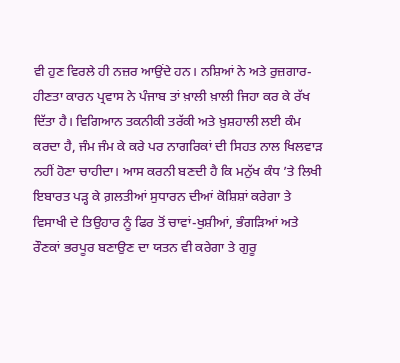ਵੀ ਹੁਣ ਵਿਰਲੇ ਹੀ ਨਜ਼ਰ ਆਉਂਦੇ ਹਨ। ਨਸ਼ਿਆਂ ਨੇ ਅਤੇ ਰੁਜ਼ਗਾਰ-ਹੀਣਤਾ ਕਾਰਨ ਪ੍ਰਵਾਸ ਨੇ ਪੰਜਾਬ ਤਾਂ ਖ਼ਾਲੀ ਖ਼ਾਲੀ ਜਿਹਾ ਕਰ ਕੇ ਰੱਖ ਦਿੱਤਾ ਹੈ। ਵਿਗਿਆਨ ਤਕਨੀਕੀ ਤਰੱਕੀ ਅਤੇ ਖ਼ੁਸ਼ਹਾਲੀ ਲਈ ਕੰਮ ਕਰਦਾ ਹੈ, ਜੰਮ ਜੰਮ ਕੇ ਕਰੇ ਪਰ ਨਾਗਰਿਕਾਂ ਦੀ ਸਿਹਤ ਨਾਲ ਖਿਲਵਾੜ ਨਹੀਂ ਹੋਣਾ ਚਾਹੀਦਾ। ਆਸ ਕਰਨੀ ਬਣਦੀ ਹੈ ਕਿ ਮਨੁੱਖ ਕੰਧ ’ਤੇ ਲਿਖੀ ਇਬਾਰਤ ਪੜ੍ਹ ਕੇ ਗ਼ਲਤੀਆਂ ਸੁਧਾਰਨ ਦੀਆਂ ਕੋਸ਼ਿਸ਼ਾਂ ਕਰੇਗਾ ਤੇ ਵਿਸਾਖੀ ਦੇ ਤਿਉਹਾਰ ਨੂੰ ਫਿਰ ਤੋਂ ਚਾਵਾਂ-ਖੁਸ਼ੀਆਂ, ਭੰਗੜਿਆਂ ਅਤੇ ਰੌਣਕਾਂ ਭਰਪੂਰ ਬਣਾਉਣ ਦਾ ਯਤਨ ਵੀ ਕਰੇਗਾ ਤੇ ਗੁਰੂ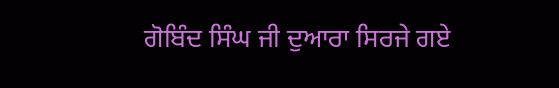ਗੋਬਿੰਦ ਸਿੰਘ ਜੀ ਦੁਆਰਾ ਸਿਰਜੇ ਗਏ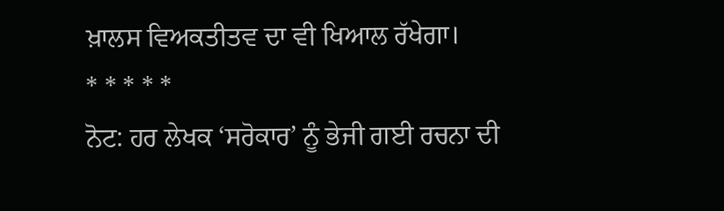ਖ਼ਾਲਸ ਵਿਅਕਤੀਤਵ ਦਾ ਵੀ ਖਿਆਲ ਰੱਖੇਗਾ।
* * * * *
ਨੋਟ: ਹਰ ਲੇਖਕ ‘ਸਰੋਕਾਰ’ ਨੂੰ ਭੇਜੀ ਗਈ ਰਚਨਾ ਦੀ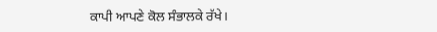ਕਾਪੀ ਆਪਣੇ ਕੋਲ ਸੰਭਾਲਕੇ ਰੱਖੇ।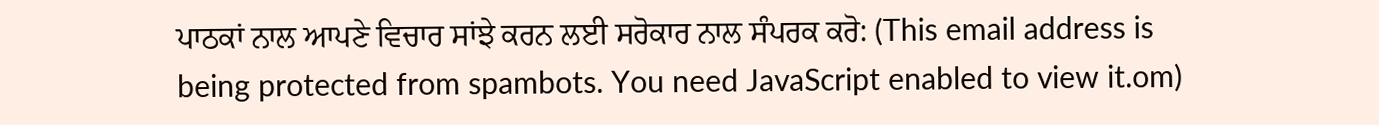ਪਾਠਕਾਂ ਨਾਲ ਆਪਣੇ ਵਿਚਾਰ ਸਾਂਝੇ ਕਰਨ ਲਈ ਸਰੋਕਾਰ ਨਾਲ ਸੰਪਰਕ ਕਰੋ: (This email address is being protected from spambots. You need JavaScript enabled to view it.om)